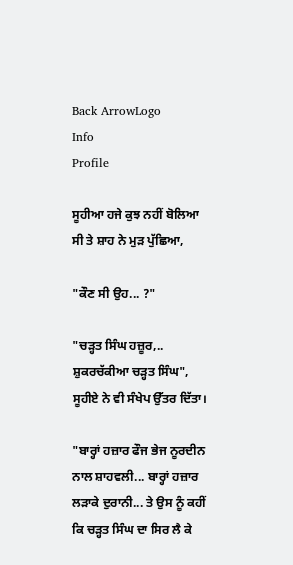Back ArrowLogo
Info
Profile

ਸੂਹੀਆ ਹਜੇ ਕੁਝ ਨਹੀਂ ਬੋਲਿਆ ਸੀ ਤੇ ਸ਼ਾਹ ਨੇ ਮੁੜ ਪੁੱਛਿਆ,

"ਕੌਣ ਸੀ ਉਹ... ?"

"ਚੜ੍ਹਤ ਸਿੰਘ ਹਜ਼ੂਰ,.. ਸ਼ੁਕਰਚੱਕੀਆ ਚੜ੍ਹਤ ਸਿੰਘ", ਸੂਹੀਏ ਨੇ ਵੀ ਸੰਖੇਪ ਉੱਤਰ ਦਿੱਤਾ।

"ਬਾਰ੍ਹਾਂ ਹਜ਼ਾਰ ਫੌਜ ਭੇਜ ਨੂਰਦੀਨ ਨਾਲ ਸ਼ਾਹਵਲੀ... ਬਾਰ੍ਹਾਂ ਹਜ਼ਾਰ ਲੜਾਕੇ ਦੁਰਾਨੀ... ਤੇ ਉਸ ਨੂੰ ਕਹੀਂ ਕਿ ਚੜ੍ਹਤ ਸਿੰਘ ਦਾ ਸਿਰ ਲੈ ਕੇ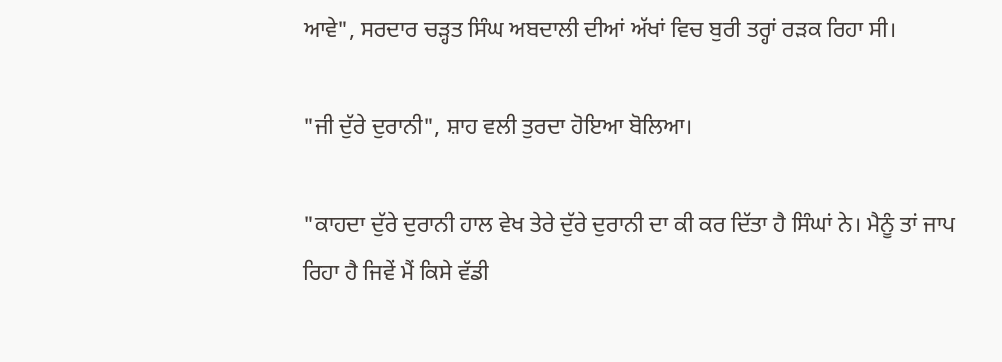ਆਵੇ", ਸਰਦਾਰ ਚੜ੍ਹਤ ਸਿੰਘ ਅਬਦਾਲੀ ਦੀਆਂ ਅੱਖਾਂ ਵਿਚ ਬੁਰੀ ਤਰ੍ਹਾਂ ਰੜਕ ਰਿਹਾ ਸੀ।

"ਜੀ ਦੁੱਰੇ ਦੁਰਾਨੀ", ਸ਼ਾਹ ਵਲੀ ਤੁਰਦਾ ਹੋਇਆ ਬੋਲਿਆ।

"ਕਾਹਦਾ ਦੁੱਰੇ ਦੁਰਾਨੀ ਹਾਲ ਵੇਖ ਤੇਰੇ ਦੁੱਰੇ ਦੁਰਾਨੀ ਦਾ ਕੀ ਕਰ ਦਿੱਤਾ ਹੈ ਸਿੰਘਾਂ ਨੇ। ਮੈਨੂੰ ਤਾਂ ਜਾਪ ਰਿਹਾ ਹੈ ਜਿਵੇਂ ਮੈਂ ਕਿਸੇ ਵੱਡੀ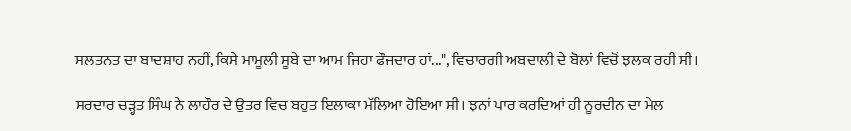ਸਲਤਨਤ ਦਾ ਬਾਦਸ਼ਾਹ ਨਹੀਂ, ਕਿਸੇ ਮਾਮੂਲੀ ਸੂਬੇ ਦਾ ਆਮ ਜਿਹਾ ਫੌਜਦਾਰ ਹਾਂ...", ਵਿਚਾਰਗੀ ਅਬਦਾਲੀ ਦੇ ਬੋਲਾਂ ਵਿਚੋਂ ਝਲਕ ਰਹੀ ਸੀ।

ਸਰਦਾਰ ਚੜ੍ਹਤ ਸਿੰਘ ਨੇ ਲਾਹੌਰ ਦੇ ਉਤਰ ਵਿਚ ਬਹੁਤ ਇਲਾਕਾ ਮੱਲਿਆ ਹੋਇਆ ਸੀ। ਝਨਾਂ ਪਾਰ ਕਰਦਿਆਂ ਹੀ ਨੂਰਦੀਨ ਦਾ ਮੇਲ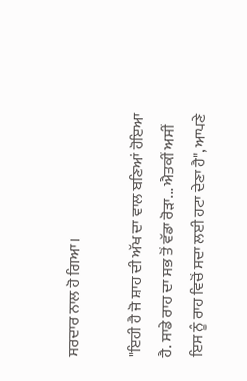ਸਰਦਾਰ ਨਾਲ ਹੋ ਗਿਆ।

"ਇਹੀ ਹੈ ਜੋ ਸ਼ਾਹ ਦੀ ਅੱਖ ਦਾ ਵਾਲ ਬਣਿਆਂ ਹੋਇਆ ਹੈ. ਸਾਡੇ ਰਾਹ ਦਾ ਸਭ ਤੋਂ ਵੱਡਾ ਰੋੜਾ... ਐਤਕੀਂ ਅਸੀਂ ਇਸ ਨੂੰ ਰਾਹ ਵਿਚੋਂ ਸਦਾ ਲਈ ਹਟਾ ਦੇਣਾ ਹੈ", ਆਪਣੇ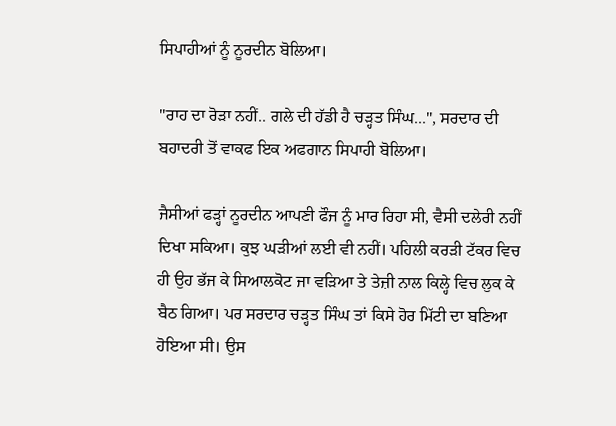ਸਿਪਾਹੀਆਂ ਨੂੰ ਨੂਰਦੀਨ ਬੋਲਿਆ।

"ਰਾਹ ਦਾ ਰੋੜਾ ਨਹੀਂ.. ਗਲੇ ਦੀ ਹੱਡੀ ਹੈ ਚੜ੍ਹਤ ਸਿੰਘ...", ਸਰਦਾਰ ਦੀ ਬਹਾਦਰੀ ਤੋਂ ਵਾਕਫ ਇਕ ਅਫਗਾਨ ਸਿਪਾਹੀ ਬੋਲਿਆ।

ਜੈਸੀਆਂ ਫੜ੍ਹਾਂ ਨੂਰਦੀਨ ਆਪਣੀ ਫੌਜ ਨੂੰ ਮਾਰ ਰਿਹਾ ਸੀ, ਵੈਸੀ ਦਲੇਰੀ ਨਹੀਂ ਦਿਖਾ ਸਕਿਆ। ਕੁਝ ਘੜੀਆਂ ਲਈ ਵੀ ਨਹੀਂ। ਪਹਿਲੀ ਕਰੜੀ ਟੱਕਰ ਵਿਚ ਹੀ ਉਹ ਭੱਜ ਕੇ ਸਿਆਲਕੋਟ ਜਾ ਵੜਿਆ ਤੇ ਤੇਜ਼ੀ ਨਾਲ ਕਿਲ੍ਹੇ ਵਿਚ ਲੁਕ ਕੇ ਬੈਠ ਗਿਆ। ਪਰ ਸਰਦਾਰ ਚੜ੍ਹਤ ਸਿੰਘ ਤਾਂ ਕਿਸੇ ਹੋਰ ਮਿੱਟੀ ਦਾ ਬਣਿਆ ਹੋਇਆ ਸੀ। ਉਸ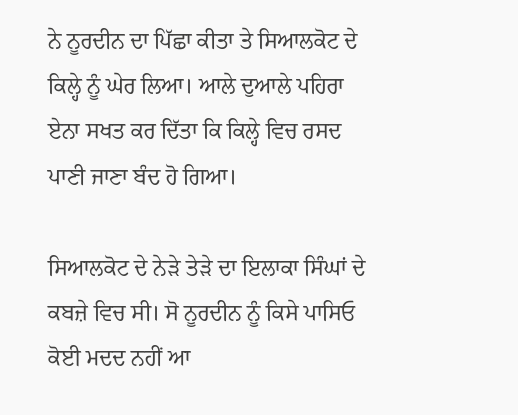ਨੇ ਨੂਰਦੀਨ ਦਾ ਪਿੱਛਾ ਕੀਤਾ ਤੇ ਸਿਆਲਕੋਟ ਦੇ ਕਿਲ੍ਹੇ ਨੂੰ ਘੇਰ ਲਿਆ। ਆਲੇ ਦੁਆਲੇ ਪਹਿਰਾ ਏਨਾ ਸਖਤ ਕਰ ਦਿੱਤਾ ਕਿ ਕਿਲ੍ਹੇ ਵਿਚ ਰਸਦ ਪਾਣੀ ਜਾਣਾ ਬੰਦ ਹੋ ਗਿਆ।

ਸਿਆਲਕੋਟ ਦੇ ਨੇੜੇ ਤੇੜੇ ਦਾ ਇਲਾਕਾ ਸਿੰਘਾਂ ਦੇ ਕਬਜ਼ੇ ਵਿਚ ਸੀ। ਸੋ ਨੂਰਦੀਨ ਨੂੰ ਕਿਸੇ ਪਾਸਿਓ ਕੋਈ ਮਦਦ ਨਹੀਂ ਆ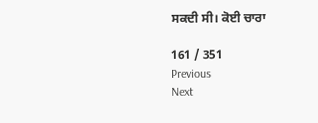ਸਕਦੀ ਸੀ। ਕੋਈ ਚਾਰਾ

161 / 351
Previous
Next